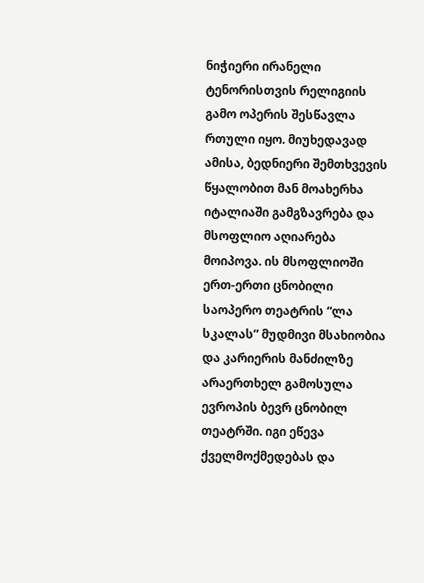ნიჭიერი ირანელი ტენორისთვის რელიგიის გამო ოპერის შესწავლა რთული იყო. მიუხედავად ამისა, ბედნიერი შემთხვევის წყალობით მან მოახერხა იტალიაში გამგზავრება და მსოფლიო აღიარება მოიპოვა. ის მსოფლიოში ერთ-ერთი ცნობილი საოპერო თეატრის “ლა სკალას” მუდმივი მსახიობია და კარიერის მანძილზე არაერთხელ გამოსულა ევროპის ბევრ ცნობილ თეატრში. იგი ეწევა ქველმოქმედებას და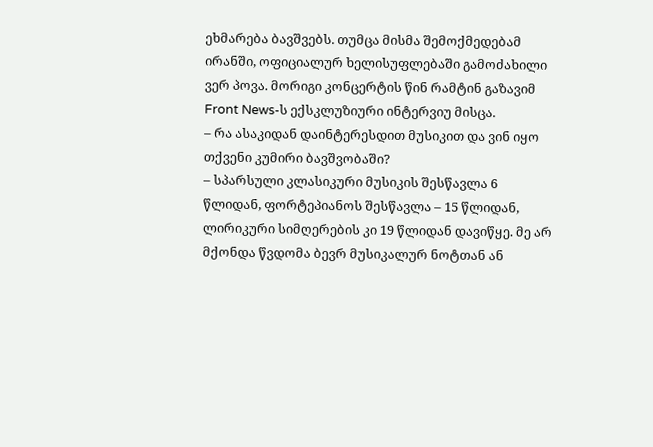ეხმარება ბავშვებს. თუმცა მისმა შემოქმედებამ ირანში, ოფიციალურ ხელისუფლებაში გამოძახილი ვერ პოვა. მორიგი კონცერტის წინ რამტინ გაზავიმ Front News-ს ექსკლუზიური ინტერვიუ მისცა.
– რა ასაკიდან დაინტერესდით მუსიკით და ვინ იყო თქვენი კუმირი ბავშვობაში?
– სპარსული კლასიკური მუსიკის შესწავლა 6 წლიდან, ფორტეპიანოს შესწავლა – 15 წლიდან, ლირიკური სიმღერების კი 19 წლიდან დავიწყე. მე არ მქონდა წვდომა ბევრ მუსიკალურ ნოტთან ან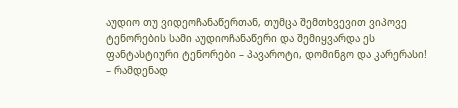აუდიო თუ ვიდეოჩანაწერთან, თუმცა შემთხვევით ვიპოვე ტენორების სამი აუდიოჩანაწერი და შემიყვარდა ეს ფანტასტიური ტენორები – პავაროტი, დომინგო და კარერასი!
– რამდენად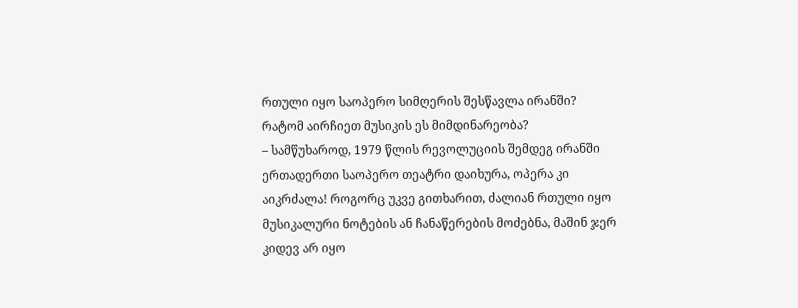რთული იყო საოპერო სიმღერის შესწავლა ირანში? რატომ აირჩიეთ მუსიკის ეს მიმდინარეობა?
– სამწუხაროდ, 1979 წლის რევოლუციის შემდეგ ირანში ერთადერთი საოპერო თეატრი დაიხურა, ოპერა კი აიკრძალა! როგორც უკვე გითხარით, ძალიან რთული იყო მუსიკალური ნოტების ან ჩანაწერების მოძებნა, მაშინ ჯერ კიდევ არ იყო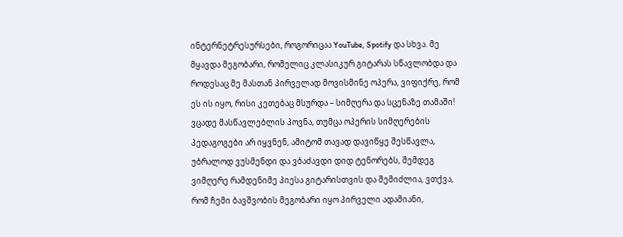ინტერნეტრესურსები, როგორიცაა YouTube, Spotify და სხვა. მე მყავდა მეგობარი, რომელიც კლასიკურ გიტარას სწავლობდა და როდესაც მე მასთან პირველად მოვისმინე ოპერა, ვიფიქრე, რომ ეს ის იყო, რისი კეთებაც მსურდა – სიმღერა და სცენაზე თამაში! ვცადე მასწავლებლის პოვნა, თუმცა ოპერის სიმღერების პედაგოგები არ იყვნენ, ამიტომ თავად დავიწყე შესწავლა, უბრალოდ ვუსმენდი და ვბაძავდი დიდ ტენორებს, შემდეგ ვიმღერე რამდენიმე პიესა გიტარისთვის და შემიძლია, ვთქვა, რომ ჩემი ბავშვობის მეგობარი იყო პირველი ადამიანი,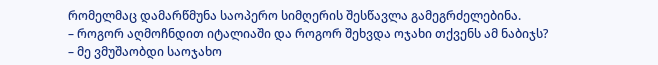რომელმაც დამარწმუნა საოპერო სიმღერის შესწავლა გამეგრძელებინა.
– როგორ აღმოჩნდით იტალიაში და როგორ შეხვდა ოჯახი თქვენს ამ ნაბიჯს?
– მე ვმუშაობდი საოჯახო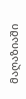მაღაზიაში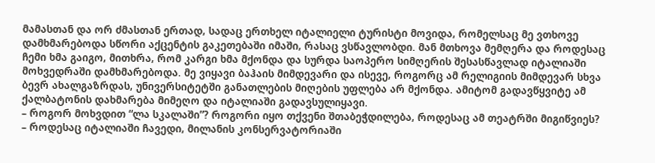მამასთან და ორ ძმასთან ერთად, სადაც ერთხელ იტალიელი ტურისტი მოვიდა, რომელსაც მე ვთხოვე დამხმარებოდა სწორი აქცენტის გაკეთებაში იმაში, რასაც ვსწავლობდი. მან მთხოვა მემღერა და როდესაც ჩემი ხმა გაიგო, მითხრა, რომ კარგი ხმა მქონდა და სურდა საოპერო სიმღერის შესასწავლად იტალიაში მოხვედრაში დამხმარებოდა. მე ვიყავი ბაჰაის მიმდევარი და ისევე, როგორც ამ რელიგიის მიმდევარ სხვა ბევრ ახალგაზრდას, უნივერსიტეტში განათლების მიღების უფლება არ მქონდა. ამიტომ გადავწყვიტე ამ ქალბატონის დახმარება მიმეღო და იტალიაში გადავსულიყავი.
– როგორ მოხვდით “ლა სკალაში”? როგორი იყო თქვენი შთაბეჭდილება, როდესაც ამ თეატრში მიგიწვიეს?
– როდესაც იტალიაში ჩავედი, მილანის კონსერვატორიაში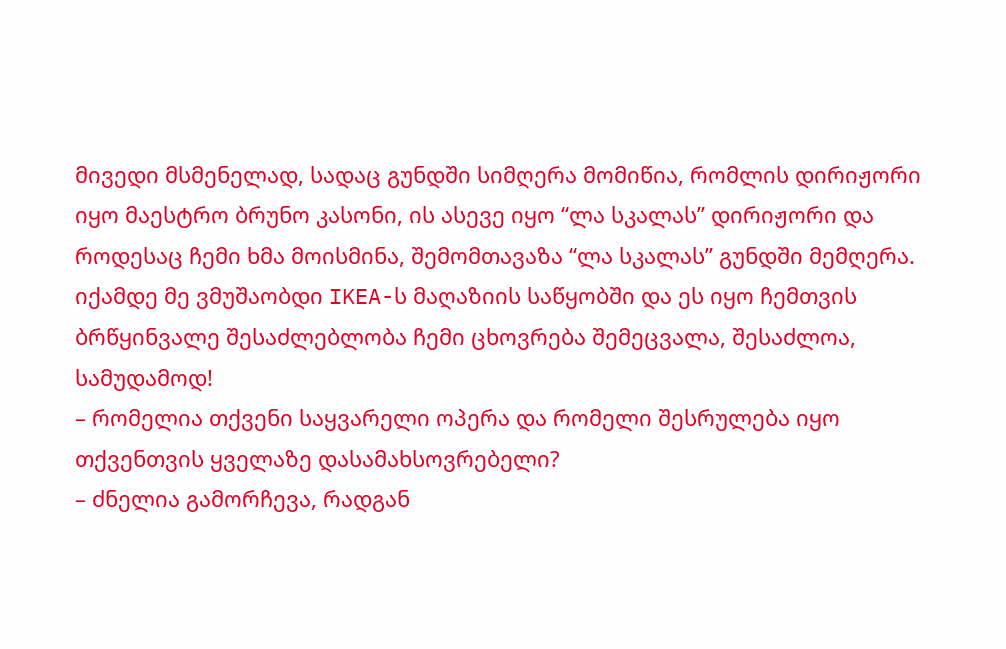მივედი მსმენელად, სადაც გუნდში სიმღერა მომიწია, რომლის დირიჟორი იყო მაესტრო ბრუნო კასონი, ის ასევე იყო “ლა სკალას” დირიჟორი და როდესაც ჩემი ხმა მოისმინა, შემომთავაზა “ლა სკალას” გუნდში მემღერა. იქამდე მე ვმუშაობდი IKEA-ს მაღაზიის საწყობში და ეს იყო ჩემთვის ბრწყინვალე შესაძლებლობა ჩემი ცხოვრება შემეცვალა, შესაძლოა, სამუდამოდ!
– რომელია თქვენი საყვარელი ოპერა და რომელი შესრულება იყო თქვენთვის ყველაზე დასამახსოვრებელი?
– ძნელია გამორჩევა, რადგან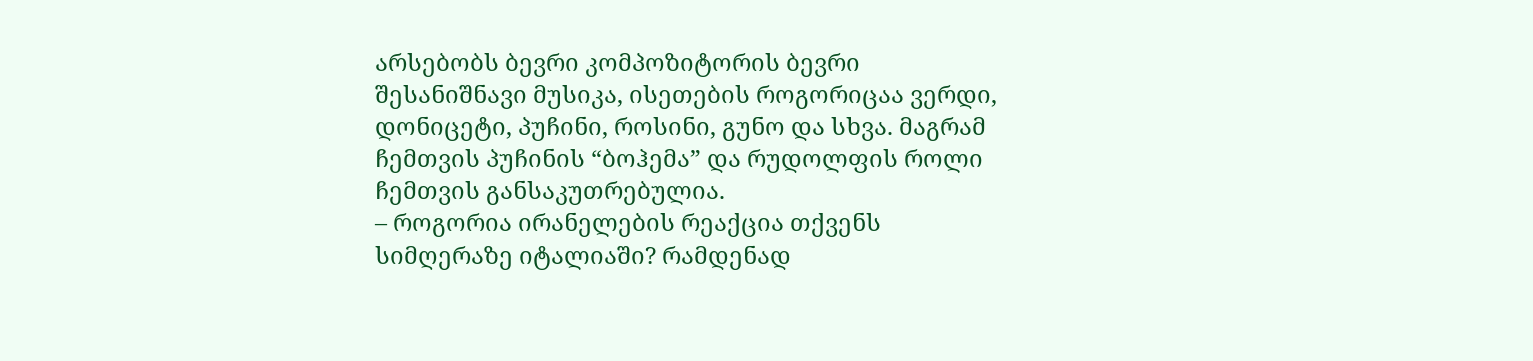არსებობს ბევრი კომპოზიტორის ბევრი შესანიშნავი მუსიკა, ისეთების როგორიცაა ვერდი, დონიცეტი, პუჩინი, როსინი, გუნო და სხვა. მაგრამ ჩემთვის პუჩინის “ბოჰემა” და რუდოლფის როლი ჩემთვის განსაკუთრებულია.
– როგორია ირანელების რეაქცია თქვენს სიმღერაზე იტალიაში? რამდენად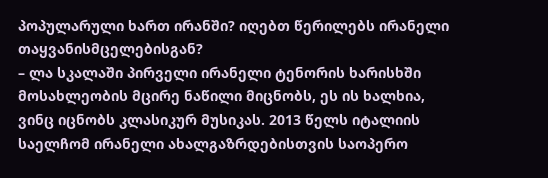პოპულარული ხართ ირანში? იღებთ წერილებს ირანელი თაყვანისმცელებისგან?
– ლა სკალაში პირველი ირანელი ტენორის ხარისხში მოსახლეობის მცირე ნაწილი მიცნობს, ეს ის ხალხია, ვინც იცნობს კლასიკურ მუსიკას. 2013 წელს იტალიის საელჩომ ირანელი ახალგაზრდებისთვის საოპერო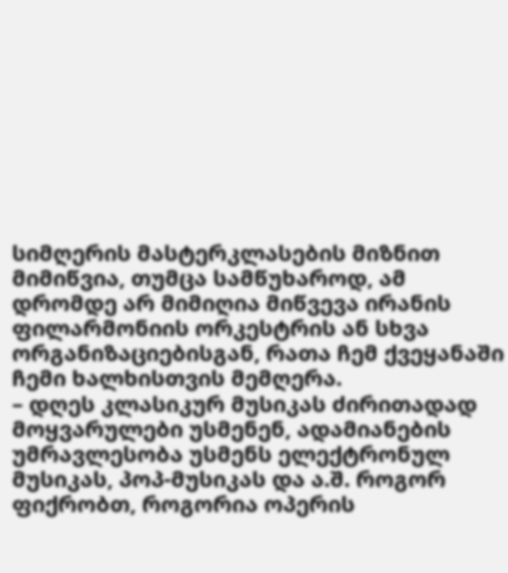სიმღერის მასტერკლასების მიზნით მიმიწვია, თუმცა სამწუხაროდ, ამ დრომდე არ მიმიღია მიწვევა ირანის ფილარმონიის ორკესტრის ან სხვა ორგანიზაციებისგან, რათა ჩემ ქვეყანაში ჩემი ხალხისთვის მემღერა.
– დღეს კლასიკურ მუსიკას ძირითადად მოყვარულები უსმენენ, ადამიანების უმრავლესობა უსმენს ელექტრონულ მუსიკას, პოპ-მუსიკას და ა.შ. როგორ ფიქრობთ, როგორია ოპერის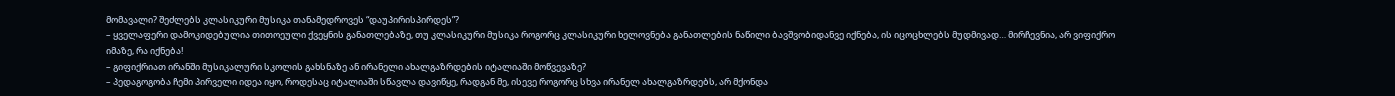მომავალი? შეძლებს კლასიკური მუსიკა თანამედროვეს “დაუპირისპირდეს”?
– ყველაფერი დამოკიდებულია თითოეული ქვეყნის განათლებაზე, თუ კლასიკური მუსიკა როგორც კლასიკური ხელოვნება განათლების ნაწილი ბავშვობიდანვე იქნება, ის იცოცხლებს მუდმივად… მირჩევნია, არ ვიფიქრო იმაზე, რა იქნება!
– გიფიქრიათ ირანში მუსიკალური სკოლის გახსნაზე ან ირანელი ახალგაზრდების იტალიაში მოწვევაზე?
– პედაგოგობა ჩემი პირველი იდეა იყო, როდესაც იტალიაში სწავლა დავიწყე, რადგან მე, ისევე როგორც სხვა ირანელ ახალგაზრდებს, არ მქონდა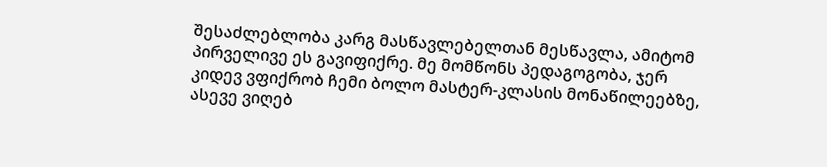შესაძლებლობა კარგ მასწავლებელთან მესწავლა, ამიტომ პირველივე ეს გავიფიქრე. მე მომწონს პედაგოგობა, ჯერ კიდევ ვფიქრობ ჩემი ბოლო მასტერ-კლასის მონაწილეებზე, ასევე ვიღებ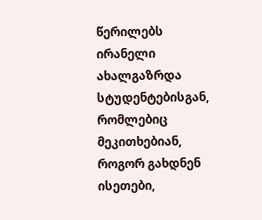წერილებს ირანელი ახალგაზრდა სტუდენტებისგან, რომლებიც მეკითხებიან, როგორ გახდნენ ისეთები,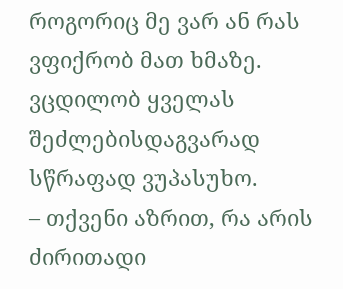როგორიც მე ვარ ან რას ვფიქრობ მათ ხმაზე. ვცდილობ ყველას შეძლებისდაგვარად სწრაფად ვუპასუხო.
– თქვენი აზრით, რა არის ძირითადი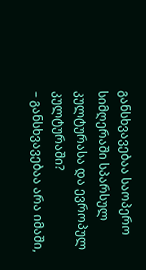განსხვავებაა საოპერო სიმღერაში სპარსულ კულტურასა და ევროპულ კულტურაში?
– განსხვავებაა არა იმაში,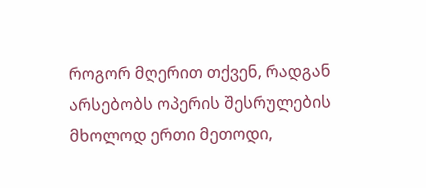როგორ მღერით თქვენ, რადგან არსებობს ოპერის შესრულების მხოლოდ ერთი მეთოდი,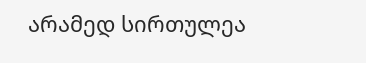არამედ სირთულეა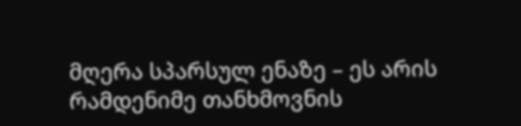მღერა სპარსულ ენაზე – ეს არის რამდენიმე თანხმოვნის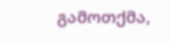გამოთქმა,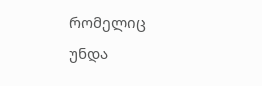რომელიც უნდა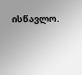ისწავლო.